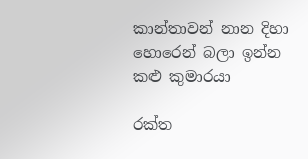කාන්තාවන් නාන දිහා හොරෙන් බලා ඉන්න කළු කුමාරයා

රක්ත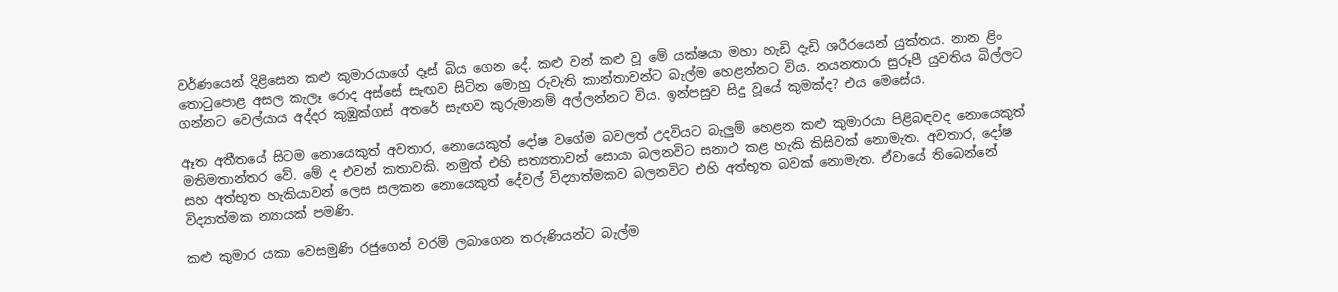වර්ණයෙන් දිළිසෙන කළු කුමාරයාගේ දෑස් බිය ගෙන දේ. කළු වන් කළු වූ මේ යක්ෂයා මහා හැඩි දැඩි ශරීරයෙන් යුක්තය. නාන ළිං තොටුපොළ අසල කැලෑ රොද අස්සේ සැඟව සිටින මොහු රුවැති කාන්තාවන්ට බැල්ම හෙළන්නට විය. නයනතාරා සුරූපී යුවතිය බිල්ලට ගන්නට වෙල්යාය අද්දර කුඹුක්ගස් අතරේ සැඟව කුරුමානම් අල්ලන්නට විය. ඉන්පසුව සිදු වූයේ කුමක්ද? එය මෙසේය.

ඈත අතීතයේ සිටම නොයෙකුත් අවතාර, නොයෙකුත් දෝෂ වගේම බවලත් උදවියට බැලුම් හෙළන කළු කුමාරයා පිළිබඳවද නොයෙකුත් මතිමතාන්තර වේ. මේ ද එවන් කතාවකි. නමුත් එහි සත්‍යතාවන් සොයා බලනවිට සනාථ කළ හැකි කිසිවක් නොමැත. අවතාර, දෝෂ සහ අත්භූත හැකියාවන් ලෙස සලකන නොයෙකුත් දේවල් විද්‍යාත්මකව බලනවිට එහි අත්භූත බවක් නොමැත. ඒවායේ තිබෙන්නේ විද්‍යාත්මක න්‍යායක් පමණි.

කළු කුමාර යකා වෙසමුණි රජුගෙන් වරම් ලබාගෙන තරුණියන්ට බැල්ම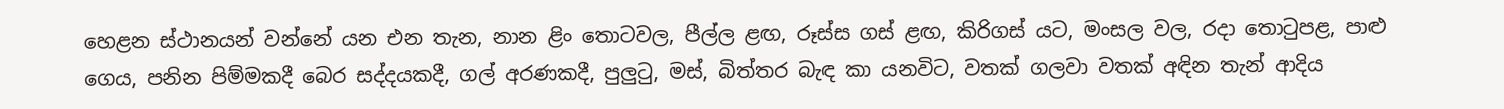හෙළන ස්ථානයන් වන්නේ යන එන තැන, නාන ළිං තොටවල, පීල්ල ළඟ, රූස්ස ගස් ළඟ, කිරිගස් යට, මංසල වල, රදා තොටුපළ, පාළු ගෙය, පනින පිම්මකදී බෙර සද්දයකදී, ගල් අරණකදී, පුලුටු, මස්, බිත්තර බැඳ කා යනවිට, වතක් ගලවා වතක් අඳින තැන් ආදිය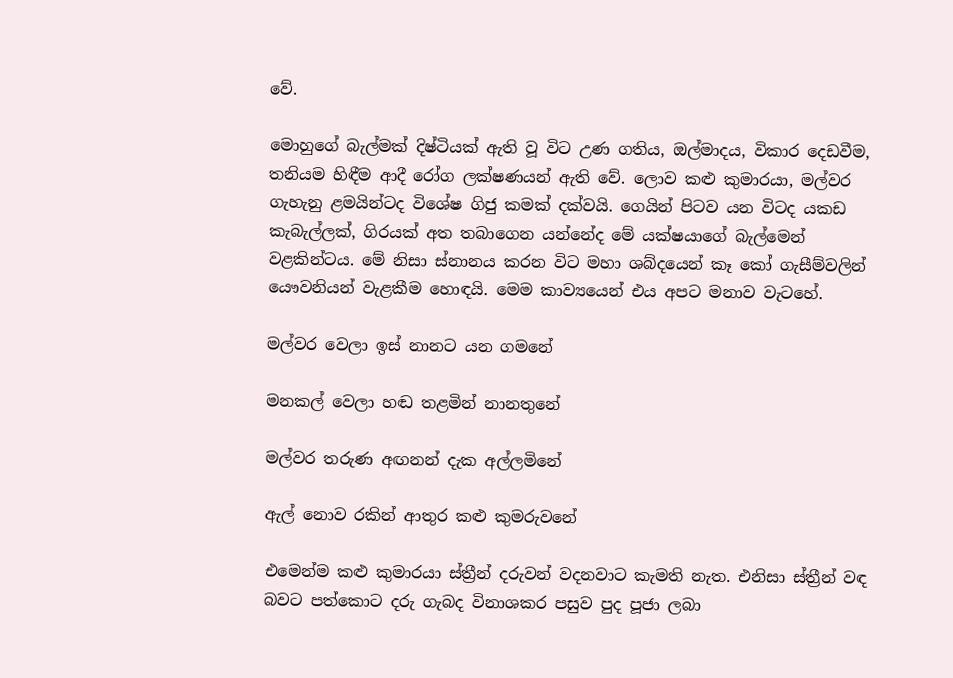වේ.

මොහුගේ බැල්මක් දිෂ්ටියක් ඇති වූ විට උණ ගතිය, ඔල්මාදය, විකාර දෙඩවීම, තනියම හිඳීම ආදී රෝග ලක්ෂණයන් ඇති වේ. ලොව කළු කුමාරයා, මල්වර ගැහැනු ළමයින්ටද විශේෂ ගිජු කමක් දක්වයි. ගෙයින් පිටව යන විටද යකඩ කැබැල්ලක්, ගිරයක් අත තබාගෙන යන්නේද මේ යක්ෂයාගේ බැල්මෙන් වළකින්ටය. මේ නිසා ස්නානය කරන විට මහා ශබ්දයෙන් කෑ කෝ ගැසීම්වලින් යෞවනියන් වැළකීම හොඳයි. මෙම කාව්‍යයෙන් එය අපට මනාව වැටහේ.

මල්වර වෙලා ඉස් නානට යන ගමනේ

මනකල් වෙලා හඬ තළමින් නානතුනේ

මල්වර තරුණ අඟනන් දැක අල්ලමිනේ

ඇල් නොව රකින් ආතුර කළු කුමරුවනේ

එමෙන්ම කළු කුමාරයා ස්ත්‍රීන් දරුවන් වදනවාට කැමති නැත. එනිසා ස්ත්‍රීන් වඳ බවට පත්කොට දරු ගැබද විනාශකර පසුව පුද පූජා ලබා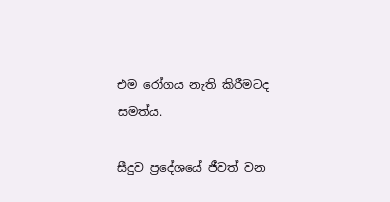එම රෝගය නැති කිරීමටද සමත්ය.

සීදුව ප්‍රදේශයේ ජීවත් වන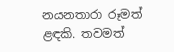නයනතාරා රූමත් ළඳකි. තවමත්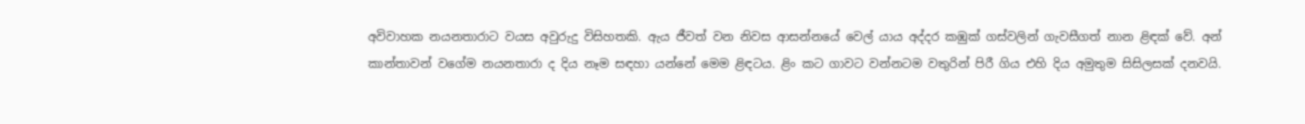අවිවාහක නයනතාරාට වයස අවුරුදු විසිහතකි. ඇය ජීවත් වන නිවස ආසන්නයේ වෙල් යාය අද්දර කඹුක් ගස්වලින් ගැවසීගත් නාන ළිඳක් වේ. අන් කාන්තාවන් වගේම නයනතාරා ද දිය නෑම සඳහා යන්නේ මෙම ළිඳටය. ළිං කට ගාවට වන්නටම වතුරින් පිරී ගිය එහි දිය අමුතුම සිසිලසක් දනවයි.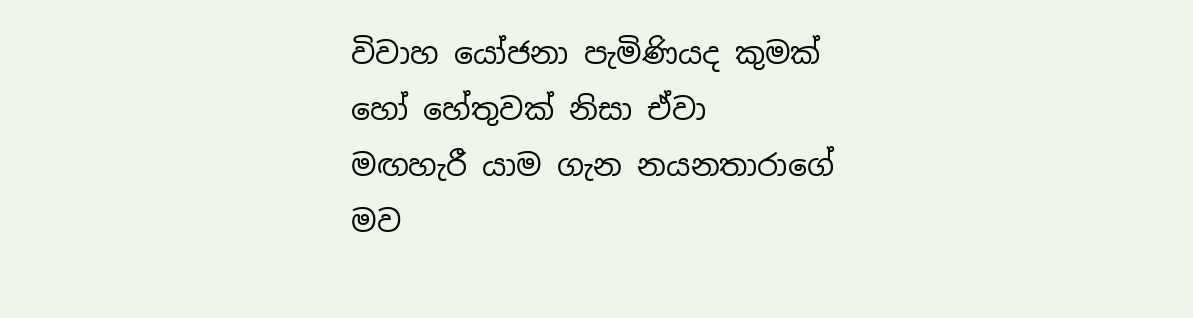විවාහ යෝජනා පැමිණියද කුමක් හෝ හේතුවක් නිසා ඒවා මඟහැරී යාම ගැන නයනතාරාගේ මව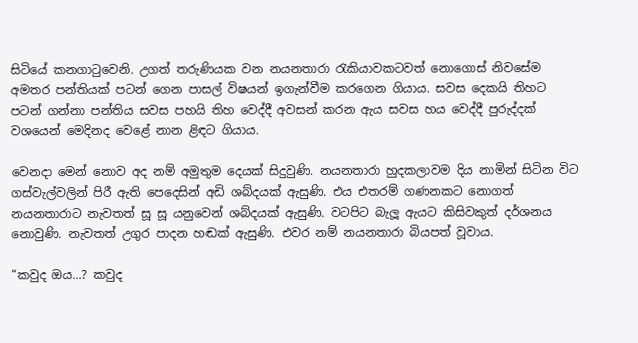සිටියේ කනගාටුවෙනි. උගත් තරුණියක වන නයනතාරා රැකියාවකටවත් නොගොස් නිවසේම අමතර පන්තියක් පටන් ගෙන පාසල් විෂයන් ඉගැන්වීම කරගෙන ගියාය. සවස දෙකයි තිහට පටන් ගන්නා පන්තිය සවස පහයි තිහ වෙද්දී අවසන් කරන ඇය සවස හය වෙද්දී පුරුද්දක් වශයෙන් මෙදිනද වෙළේ නාන ළිඳට ගියාය.

වෙනදා මෙන් නොව අද නම් අමුතුම දෙයක් සිදුවුණි. නයනතාරා හුදකලාවම දිය නාමින් සිටින විට ගස්වැල්වලින් පිරී ඇති පෙදෙසින් අඩි ශබ්දයක් ඇසුණි. එය එතරම් ගණනකට නොගත් නයනතාරාට නැවතත් සූ සූ යනුවෙන් ශබ්දයක් ඇසුණි. වටපිට බැලූ ඇයට කිසිවකුත් දර්ශනය නොවුණි. නැවතත් උගුර පාදන හඬක් ඇසුණි. එවර නම් නයනතාරා බියපත් වූවාය.

“කවුද ඔය...? කවුද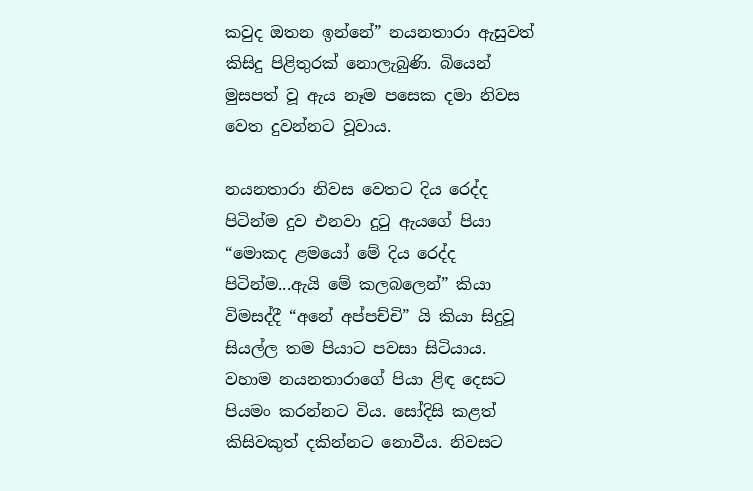කවුද ඔතන ඉන්නේ” නයනතාරා ඇසුවත් කිසිදු පිළිතුරක් නොලැබුණි. බියෙන් මුසපත් වූ ඇය නෑම පසෙක දමා නිවස වෙත දුවන්නට වූවාය.

නයනතාරා නිවස වෙතට දිය රෙද්ද පිටින්ම දුව එනවා දුටු ඇයගේ පියා “මොකද ළමයෝ මේ දිය රෙද්ද පිටින්ම...ඇයි මේ කලබලෙන්” කියා විමසද්දී “අනේ අප්පච්චි” යි කියා සිදුවූ සියල්ල තම පියාට පවසා සිටියාය. වහාම නයනතාරාගේ පියා ළිඳ දෙසට පියමං කරන්නට විය. සෝදිසි කළත් කිසිවකුත් දකින්නට නොවීය. නිවසට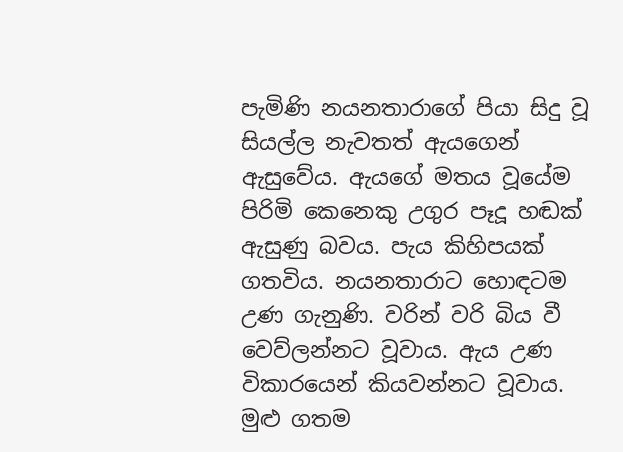පැමිණි නයනතාරාගේ පියා සිදු වූ සියල්ල නැවතත් ඇයගෙන් ඇසුවේය. ඇයගේ මතය වූයේම පිරිමි කෙනෙකු උගුර පෑදූ හඬක් ඇසුණු බවය. පැය කිහිපයක් ගතවිය. නයනතාරාට හොඳටම උණ ගැනුණි. වරින් වරි බිය වී වෙව්ලන්නට වූවාය. ඇය උණ විකාරයෙන් කියවන්නට වූවාය. මුළු ගතම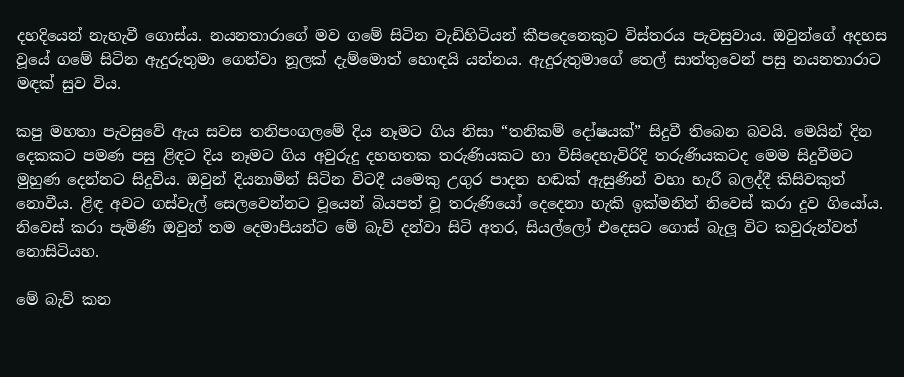දහදියෙන් නැහැවී ගොස්ය. නයනතාරාගේ මව ගමේ සිටින වැඩිහිටියන් කීපදෙනෙකුට විස්තරය පැවසුවාය. ඔවුන්ගේ අදහස වූයේ ගමේ සිටින ඇදුරුතුමා ගෙන්වා නූලක් දැම්මොත් හොඳයි යන්නය. ඇදුරුතුමාගේ තෙල් සාත්තුවෙන් පසු නයනතාරාට මඳක් සුව විය.

කපු මහතා පැවසුවේ ඇය සවස තනිපංගලමේ දිය නෑමට ගිය නිසා “තනිකම් දෝෂයක්” සිදුවී තිබෙන බවයි. මෙයින් දින දෙකකට පමණ පසු ළිඳට දිය නෑමට ගිය අවුරුදු දහහතක තරුණියකට හා විසිදෙහැවිරිදි තරුණියකටද මෙම සිදුවීමට මුහුණ දෙන්නට සිදුවිය. ඔවුන් දියනාමින් සිටින විටදී යමෙකු උගුර පාදන හඬක් ඇසුණින් වහා හැරී බලද්දී කිසිවකුත් නොවීය. ළිඳ අවට ගස්වැල් සෙලවෙන්නට වූයෙන් බියපත් වූ තරුණියෝ දෙදෙනා හැකි ඉක්මනින් නිවෙස් කරා දුව ගියෝය. නිවෙස් කරා පැමිණි ඔවුන් තම දෙමාපියන්ට මේ බැව් දන්වා සිටි අතර, සියල්ලෝ එදෙසට ගොස් බැලූ විට කවුරුන්වත් නොසිටියහ.

මේ බැව් කන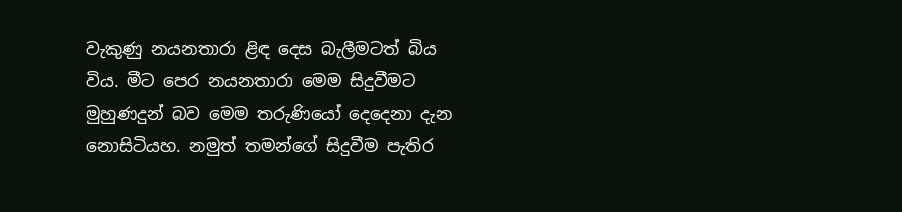වැකුණු නයනතාරා ළිඳ දෙස බැලීමටත් බිය විය. මීට පෙර නයනතාරා මෙම සිදුවීමට මුහුණදුන් බව මෙම තරුණියෝ දෙදෙනා දැන නොසිටියහ. නමුත් තමන්ගේ සිදුවීම පැතිර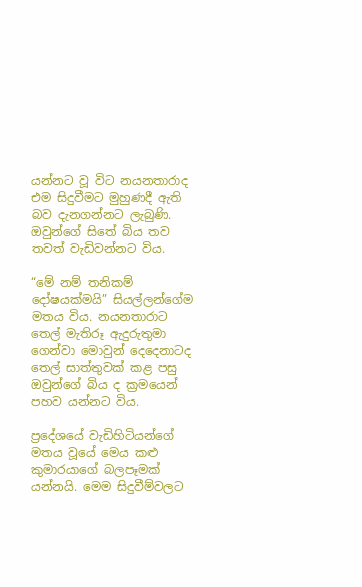යන්නට වූ විට නයනතාරාද එම සිදුවීමට මුහුණදී ඇති බව දැනගන්නට ලැබුණි. ඔවුන්ගේ සිතේ බිය තව තවත් වැඩිවන්නට විය.

“මේ නම් තනිකම් දෝෂයක්මයි” සියල්ලන්ගේම මතය විය. නයනතාරාට තෙල් මැතිරූ ඇදුරුතුමා ගෙන්වා මොවුන් දෙදෙනාටද තෙල් සාත්තුවක් කළ පසු ඔවුන්ගේ බිය ද ක්‍රමයෙන් පහව යන්නට විය.

ප්‍රදේශයේ වැඩිහිටියන්ගේ මතය වූයේ මෙය කළු කුමාරයාගේ බලපෑමක් යන්නයි. මෙම සිදුවීම්වලට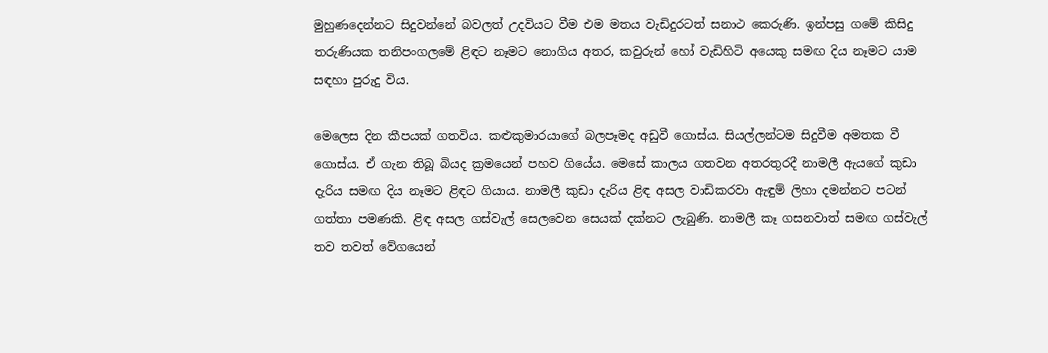මුහුණදෙන්නට සිදුවන්නේ බවලත් උදවියට වීම එම මතය වැඩිදුරටත් සනාථ කෙරුණි. ඉන්පසු ගමේ කිසිදු තරුණියක තනිපංගලමේ ළිඳට නෑමට නොගිය අතර, කවුරුන් හෝ වැඩිහිටි අයෙකු සමඟ දිය නෑමට යාම සඳහා පුරුදු විය.

මෙලෙස දින කීපයක් ගතවිය. කළුකුමාරයාගේ බලපෑමද අඩුවී ගොස්ය. සියල්ලන්ටම සිදුවීම අමතක වී ගොස්ය. ඒ ගැන තිබූ බියද ක්‍රමයෙන් පහව ගියේය. මෙසේ කාලය ගතවන අතරතුරදී නාමලී ඇයගේ කුඩා දැරිය සමඟ දිය නෑමට ළිඳට ගියාය. නාමලී කුඩා දැරිය ළිඳ අසල වාඩිකරවා ඇඳුම් ලිහා දමන්නට පටන් ගත්තා පමණකි. ළිඳ අසල ගස්වැල් සෙලවෙන සෙයක් දක්නට ලැබුණි. නාමලී කෑ ගසනවාත් සමඟ ගස්වැල් තව තවත් වේගයෙන්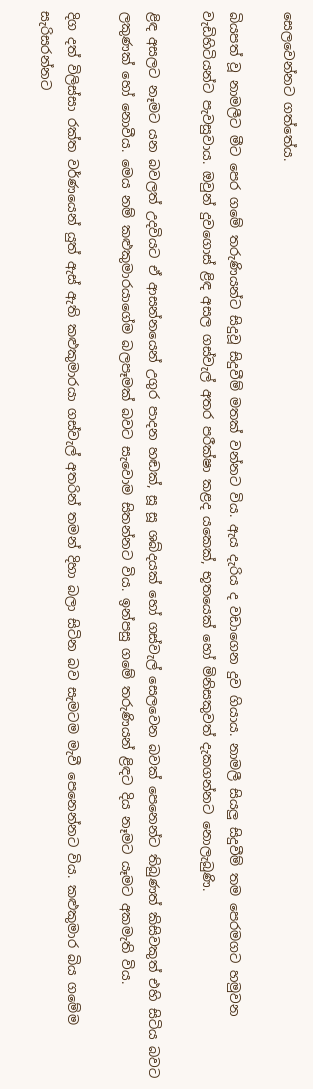සෙලවෙන්නට ගත්තේය.

බියපත් වූ නාමලීට මීට පෙර ගමේ තරුණියන්ට සිදුවූ සිදුවීම් මතක් වන්නට විය. ඇය දැරිය ද වඩාගෙන දුව ගියාය. නාමලී සියලු සිදුවීම් තම පෙරමගට හමුවන වැඩිහිටියන්ට පැවසුවාය. ඔවුන් දුවගොස් ළිඳ අසල ගස්වැල් අතර පරීක්ෂා කළද යකෙක්, භූතයෙක් හෝ මිනිසකුවත් දැකගන්නට නොලැබුණි.

ළිඳ අසලට නෑමට යන බවලත් උදවියට ඒ ආසන්නයෙන් උගුර පාදන හඬක්, සූ සූ ශබ්දයක් හෝ ගස්වැල් සෙලවෙන බවක් පෙනෙන්ට තිබුණත් කිසිවකුත් එහි සිටිය බවට ලකුණක් හෝ නොවීය. මෙය නම් කළුකුමාරයාගේම බලපෑමක් බවට සැවොම සිතන්නට විය. ඉන්පසු ගමේ තරුණියන් ළිඳට දිය නෑමට යෑමට අකමැති විය.

දිග දත් විලිස්සා රක්ත වර්ණයෙන් යුත් ඇස් ඇති කළුකුමාරයා ගස්වැල් අතරින් තමන් දිහා බලා සිටින බව සැමටම මැවී පෙනෙන්නට විය. කළුකුමාර බිය ගමේම සැරිසරන්නට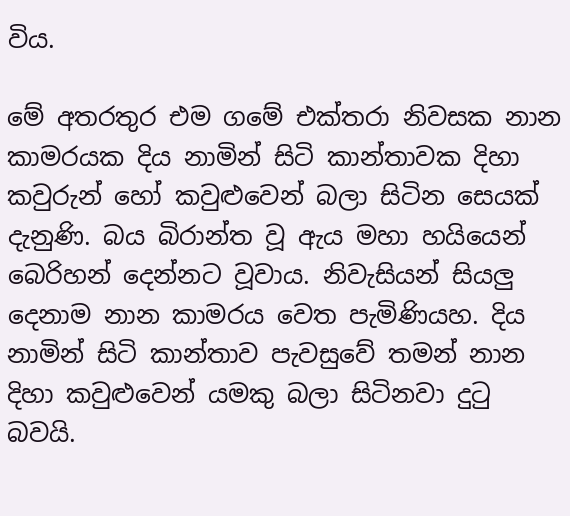විය.

මේ අතරතුර එම ගමේ එක්තරා නිවසක නාන කාමරයක දිය නාමින් සිටි කාන්තාවක දිහා කවුරුන් හෝ කවුළුවෙන් බලා සිටින සෙයක් දැනුණි. බය බිරාන්ත වූ ඇය මහා හයියෙන් බෙරිහන් දෙන්නට වූවාය. නිවැසියන් සියලු දෙනාම නාන කාමරය වෙත පැමිණියහ. දිය නාමින් සිටි කාන්තාව පැවසුවේ තමන් නාන දිහා කවුළුවෙන් යමකු බලා සිටිනවා දුටු බවයි.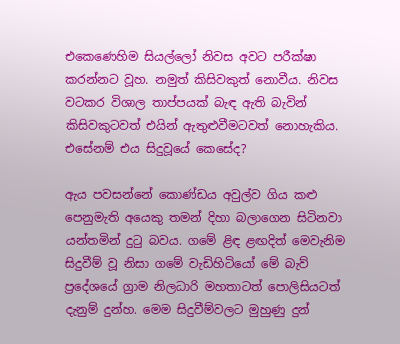එකෙණෙහිම සියල්ලෝ නිවස අවට පරීක්ෂා කරන්නට වූහ. නමුත් කිසිවකුත් නොවීය. නිවස වටකර විශාල තාප්පයක් බැඳ ඇති බැවින් කිසිවකුටවත් එයින් ඇතුළුවීමටවත් නොහැකිය. එසේනම් එය සිදුවූයේ කෙසේද?

ඇය පවසන්නේ කොණ්ඩය අවුල්ව ගිය කළු පෙනුමැති අයෙකු තමන් දිහා බලාගෙන සිටිනවා යන්තමින් දුටු බවය. ගමේ ළිඳ ළඟදිත් මෙවැනිම සිදුවීම් වූ නිසා ගමේ වැඩිහිටියෝ මේ බැව් ප්‍රදේශයේ ග්‍රාම නිලධාරි මහතාටත් පොලිසියටත් දැනුම් දුන්හ. මෙම සිදුවීම්වලට මුහුණු දුන්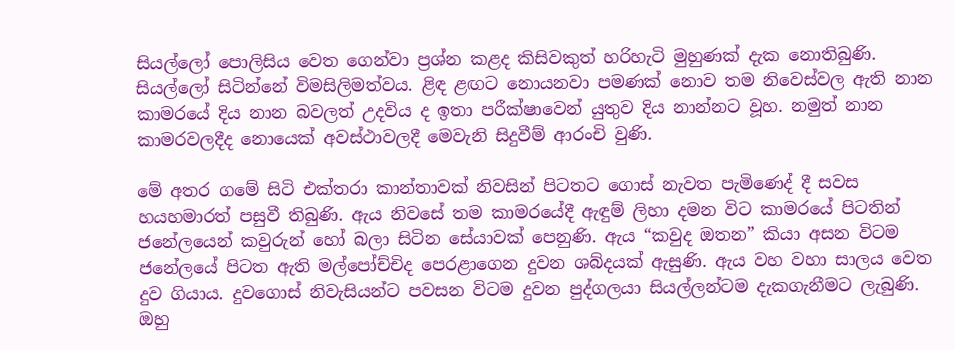සියල්ලෝ පොලිසිය වෙත ගෙන්වා ප්‍රශ්න කළද කිසිවකුත් හරිහැටි මුහුණක් දැක නොතිබුණි. සියල්ලෝ සිටින්නේ විමසිලිමත්වය. ළිඳ ළඟට නොයනවා පමණක් නොව තම නිවෙස්වල ඇති නාන කාමරයේ දිය නාන බවලත් උදවිය ද ඉතා පරීක්ෂාවෙන් යුතුව දිය නාන්නට වූහ. නමුත් නාන කාමරවලදීද නොයෙක් අවස්ථාවලදී මෙවැනි සිදුවීම් ආරංචි වුණි.

මේ අතර ගමේ සිටි එක්තරා කාන්තාවක් නිවසින් පිටතට ගොස් නැවත පැමිණෙද් දී සවස හයහමාරත් පසුවී තිබුණි. ඇය නිවසේ තම කාමරයේදී ඇඳුම් ලිහා දමන විට කාමරයේ පිටතින් ජනේලයෙන් කවුරුන් හෝ බලා සිටින සේයාවක් පෙනුණි. ඇය “කවුද ඔතන” කියා අසන විටම ජනේලයේ පිටත ඇති මල්පෝච්චිද පෙරළාගෙන දුවන ශබ්දයක් ඇසුණි. ඇය වහ වහා සාලය වෙත දුව ගියාය. දුවගොස් නිවැසියන්ට පවසන විටම දුවන පුද්ගලයා සියල්ලන්ටම දැකගැනීමට ලැබුණි. ඔහු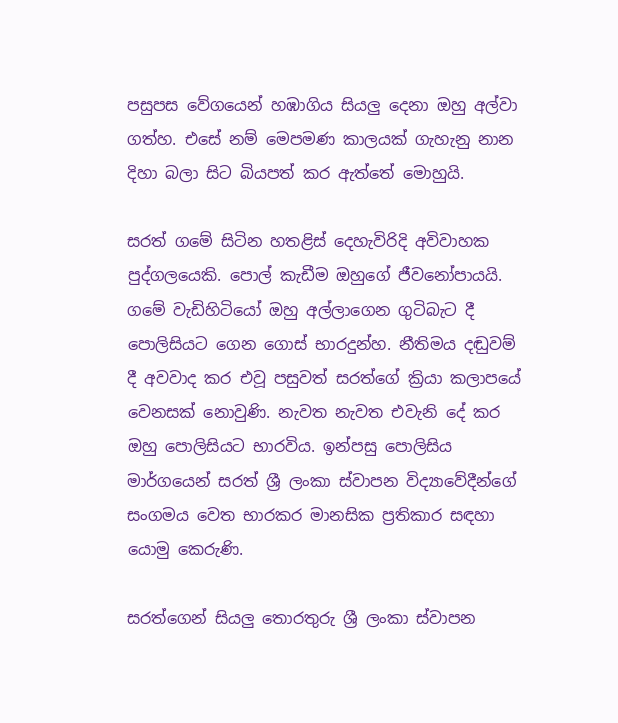පසුපස වේගයෙන් හඹාගිය සියලු දෙනා ඔහු අල්වා ගත්හ. එසේ නම් මෙපමණ කාලයක් ගැහැනු නාන දිහා බලා සිට බියපත් කර ඇත්තේ මොහුයි.

සරත් ගමේ සිටින හතළිස් දෙහැවිරිදි අවිවාහක පුද්ගලයෙකි. පොල් කැඩීම ඔහුගේ ජීවනෝපායයි. ගමේ වැඩිහිටියෝ ඔහු අල්ලාගෙන ගුටිබැට දී පොලිසියට ගෙන ගොස් භාරදුන්හ. නීතිමය දඬුවම් දී අවවාද කර එවූ පසුවත් සරත්ගේ ක්‍රියා කලාපයේ වෙනසක් නොවුණි. නැවත නැවත එවැනි දේ කර ඔහු පොලිසියට භාරවිය. ඉන්පසු පොලිසිය මාර්ගයෙන් සරත් ශ්‍රී ලංකා ස්වාපන විද්‍යාවේදීන්ගේ සංගමය වෙත භාරකර මානසික ප්‍රතිකාර සඳහා යොමු කෙරුණි.

සරත්ගෙන් සියලු තොරතුරු ශ්‍රී ලංකා ස්වාපන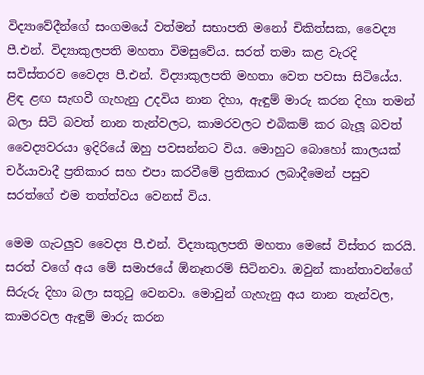විද්‍යාවේදීන්ගේ සංගමයේ වත්මන් සභාපති මනෝ චිකිත්සක, වෛද්‍ය පී.එන්. විද්‍යාකුලපති මහතා විමසුවේය. සරත් තමා කළ වැරදි සවිස්තරව වෛද්‍ය පී.එන්. විද්‍යාකුලපති මහතා වෙත පවසා සිටියේය. ළිඳ ළඟ සැඟවී ගැහැනු උදවිය නාන දිහා, ඇඳුම් මාරු කරන දිහා තමන් බලා සිටි බවත් නාන තැන්වලට, කාමරවලට එබිකම් කර බැලූ බවත් වෛද්‍යවරයා ඉදිරියේ ඔහු පවසන්නට විය. මොහුට බොහෝ කාලයක් චර්යාවාදී ප්‍රතිකාර සහ එපා කරවීමේ ප්‍රතිකාර ලබාදීමෙන් පසුව සරත්ගේ එම තත්ත්වය වෙනස් විය.

මෙම ගැටලුව වෛද්‍ය පී.එන්. විද්‍යාකුලපති මහතා මෙසේ විස්තර කරයි. සරත් වගේ අය මේ සමාජයේ ඕනෑතරම් සිටිනවා. ඔවුන් කාන්තාවන්ගේ සිරුරු දිහා බලා සතුටු වෙනවා. මොවුන් ගැහැනු අය නාන තැන්වල, කාමරවල ඇඳුම් මාරු කරන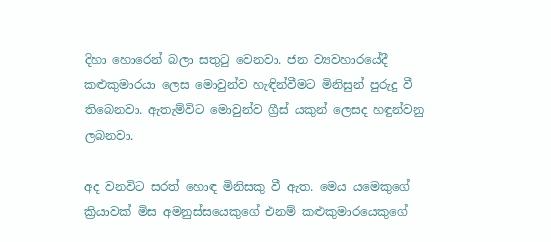දිහා හොරෙන් බලා සතුටු වෙනවා. ජන ව්‍යවහාරයේදී කළුකුමාරයා ලෙස මොවුන්ව හැඳින්වීමට මිනිසුන් පුරුදු වී තිබෙනවා. ඇතැම්විට මොවුන්ව ග්‍රීස් යකුන් ලෙසද හඳුන්වනු ලබනවා.

අද වනවිට සරත් හොඳ මිනිසකු වී ඇත. මෙය යමෙකුගේ ක්‍රියාවක් මිස අමනුස්සයෙකුගේ එනම් කළුකුමාරයෙකුගේ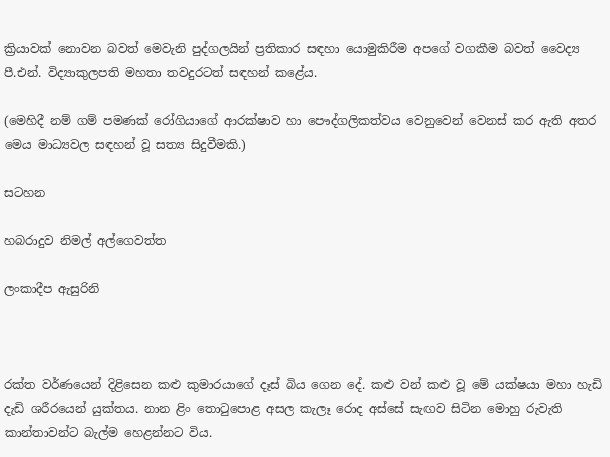ක්‍රියාවක් නොවන බවත් මෙවැනි පුද්ගලයින් ප්‍රතිකාර සඳහා යොමුකිරීම අපගේ වගකීම බවත් වෛද්‍ය පී.එන්. විද්‍යාකුලපති මහතා තවදුරටත් සඳහන් කළේය.

(මෙහිදී නම් ගම් පමණක් රෝගියාගේ ආරක්ෂාව හා පෞද්ගලිකත්වය වෙනුවෙන් වෙනස් කර ඇති අතර මෙය මාධ්‍යවල සඳහන් වූ සත්‍ය සිදුවීමකි.)

සටහන

හබරාදුව නිමල් අල්ගෙවත්ත

ලංකාදීප ඇසුරිනි



රක්ත වර්ණයෙන් දිළිසෙන කළු කුමාරයාගේ දෑස් බිය ගෙන දේ. කළු වන් කළු වූ මේ යක්ෂයා මහා හැඩි දැඩි ශරීරයෙන් යුක්තය. නාන ළිං තොටුපොළ අසල කැලෑ රොද අස්සේ සැඟව සිටින මොහු රුවැති කාන්තාවන්ට බැල්ම හෙළන්නට විය.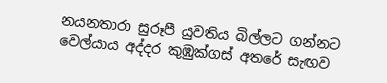නයනතාරා සුරූපී යුවතිය බිල්ලට ගන්නට වෙල්යාය අද්දර කුඹුක්ගස් අතරේ සැඟව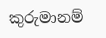කුරුමානම්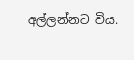අල්ලන්නට විය.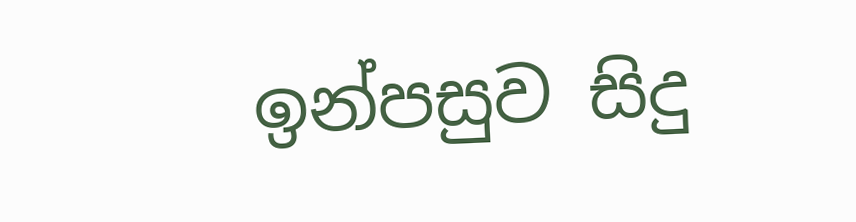ඉන්පසුව සිදු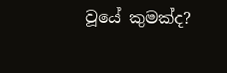වූයේ කුමක්ද?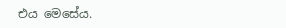එය මෙසේය.